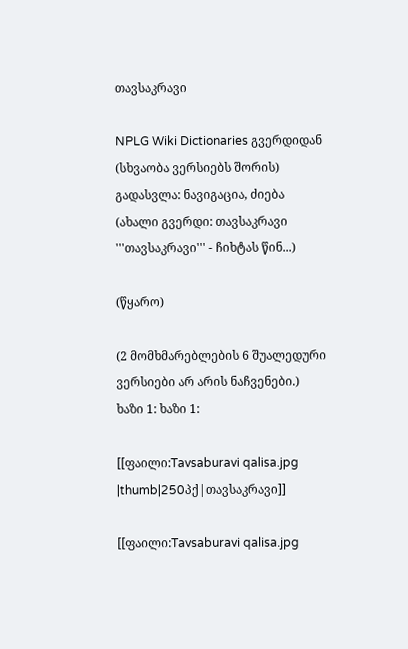თავსაკრავი

NPLG Wiki Dictionaries გვერდიდან
(სხვაობა ვერსიებს შორის)
გადასვლა: ნავიგაცია, ძიება
(ახალი გვერდი: თავსაკრავი '''თავსაკრავი''' - ჩიხტას წინ...)

(წყარო)

(2 მომხმარებლების 6 შუალედური ვერსიები არ არის ნაჩვენები.)
ხაზი 1: ხაზი 1:

[[ფაილი:Tavsaburavi qalisa.jpg |thumb|250პქ|თავსაკრავი]]

[[ფაილი:Tavsaburavi qalisa.jpg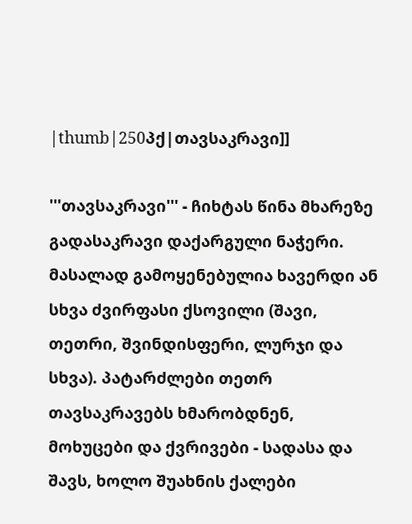|thumb|250პქ|თავსაკრავი]]

'''თავსაკრავი''' - ჩიხტას წინა მხარეზე გადასაკრავი დაქარგული ნაჭერი. მასალად გამოყენებულია ხავერდი ან სხვა ძვირფასი ქსოვილი (შავი, თეთრი, შვინდისფერი, ლურჯი და სხვა). პატარძლები თეთრ თავსაკრავებს ხმარობდნენ, მოხუცები და ქვრივები - სადასა და შავს, ხოლო შუახნის ქალები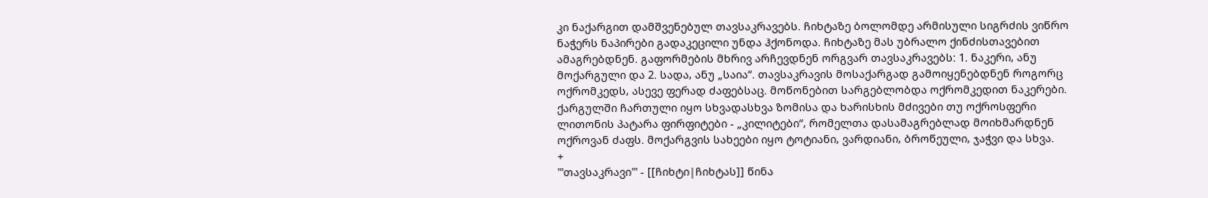კი ნაქარგით დამშვენებულ თავსაკრავებს. ჩიხტაზე ბოლომდე არმისული სიგრძის ვიწრო ნაჭერს ნაპირები გადაკეცილი უნდა ჰქონოდა. ჩიხტაზე მას უბრალო ქინძისთავებით ამაგრებდნენ. გაფორმების მხრივ არჩევდნენ ორგვარ თავსაკრავებს: 1. ნაკერი, ანუ მოქარგული და 2. სადა, ანუ „საია“. თავსაკრავის მოსაქარგად გამოიყენებდნენ როგორც ოქრომკედს, ასევე ფერად ძაფებსაც. მოწონებით სარგებლობდა ოქრომკედით ნაკერები. ქარგულში ჩართული იყო სხვადასხვა ზომისა და ხარისხის მძივები თუ ოქროსფერი ლითონის პატარა ფირფიტები - „კილიტები“, რომელთა დასამაგრებლად მოიხმარდნენ ოქროვან ძაფს. მოქარგვის სახეები იყო ტოტიანი, ვარდიანი, ბროწეული, ჯაჭვი და სხვა.
+
'''თავსაკრავი''' - [[ჩიხტი|ჩიხტას]] წინა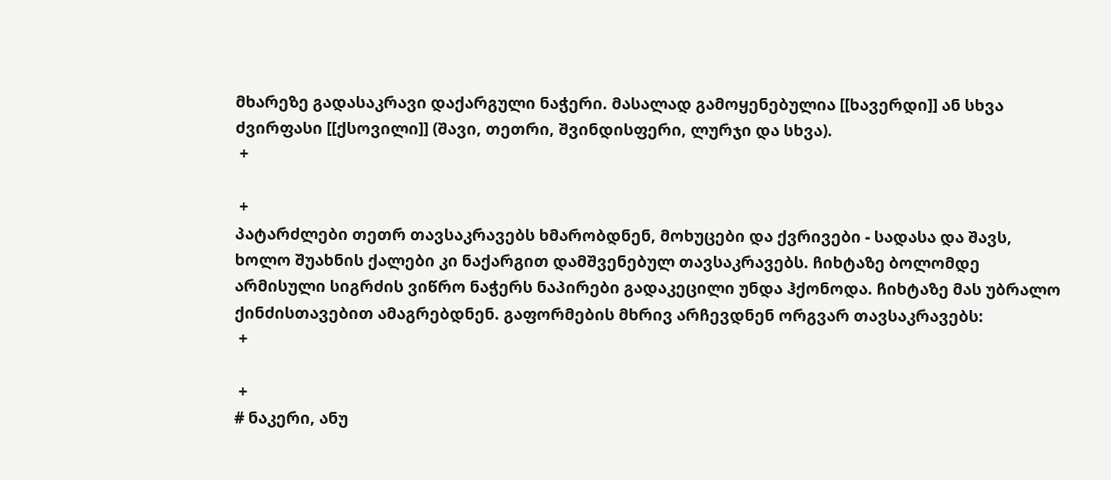მხარეზე გადასაკრავი დაქარგული ნაჭერი. მასალად გამოყენებულია [[ხავერდი]] ან სხვა ძვირფასი [[ქსოვილი]] (შავი, თეთრი, შვინდისფერი, ლურჯი და სხვა).
 +

 +
პატარძლები თეთრ თავსაკრავებს ხმარობდნენ, მოხუცები და ქვრივები - სადასა და შავს, ხოლო შუახნის ქალები კი ნაქარგით დამშვენებულ თავსაკრავებს. ჩიხტაზე ბოლომდე არმისული სიგრძის ვიწრო ნაჭერს ნაპირები გადაკეცილი უნდა ჰქონოდა. ჩიხტაზე მას უბრალო ქინძისთავებით ამაგრებდნენ. გაფორმების მხრივ არჩევდნენ ორგვარ თავსაკრავებს:
 +

 +
# ნაკერი, ანუ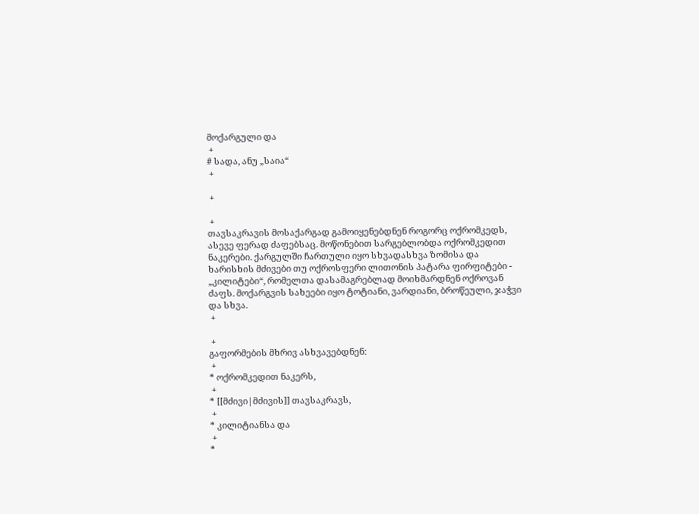მოქარგული და
 +
# სადა, ანუ „საია“
 +

 +

 +
თავსაკრავის მოსაქარგად გამოიყენებდნენ როგორც ოქრომკედს, ასევე ფერად ძაფებსაც. მოწონებით სარგებლობდა ოქრომკედით ნაკერები. ქარგულში ჩართული იყო სხვადასხვა ზომისა და ხარისხის მძივები თუ ოქროსფერი ლითონის პატარა ფირფიტები - „კილიტები“, რომელთა დასამაგრებლად მოიხმარდნენ ოქროვან ძაფს. მოქარგვის სახეები იყო ტოტიანი, ვარდიანი, ბროწეული, ჯაჭვი და სხვა.
 +

 +
გაფორმების მხრივ ასხვავებდნენ:
 +
* ოქრომკედით ნაკერს,
 +
* [[მძივი|მძივის]] თავსაკრავს,
 +
* კილიტიანსა და
 +
*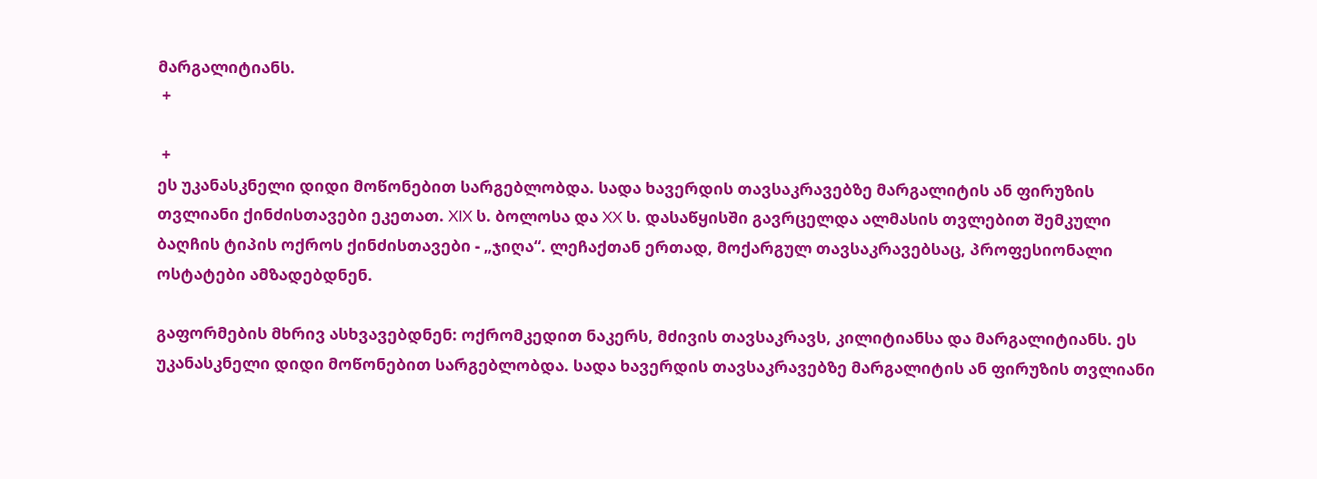მარგალიტიანს.
 +

 +
ეს უკანასკნელი დიდი მოწონებით სარგებლობდა. სადა ხავერდის თავსაკრავებზე მარგალიტის ან ფირუზის თვლიანი ქინძისთავები ეკეთათ. XIX ს. ბოლოსა და XX ს. დასაწყისში გავრცელდა ალმასის თვლებით შემკული ბაღჩის ტიპის ოქროს ქინძისთავები - „ჯიღა“. ლეჩაქთან ერთად, მოქარგულ თავსაკრავებსაც, პროფესიონალი ოსტატები ამზადებდნენ.

გაფორმების მხრივ ასხვავებდნენ: ოქრომკედით ნაკერს, მძივის თავსაკრავს, კილიტიანსა და მარგალიტიანს. ეს უკანასკნელი დიდი მოწონებით სარგებლობდა. სადა ხავერდის თავსაკრავებზე მარგალიტის ან ფირუზის თვლიანი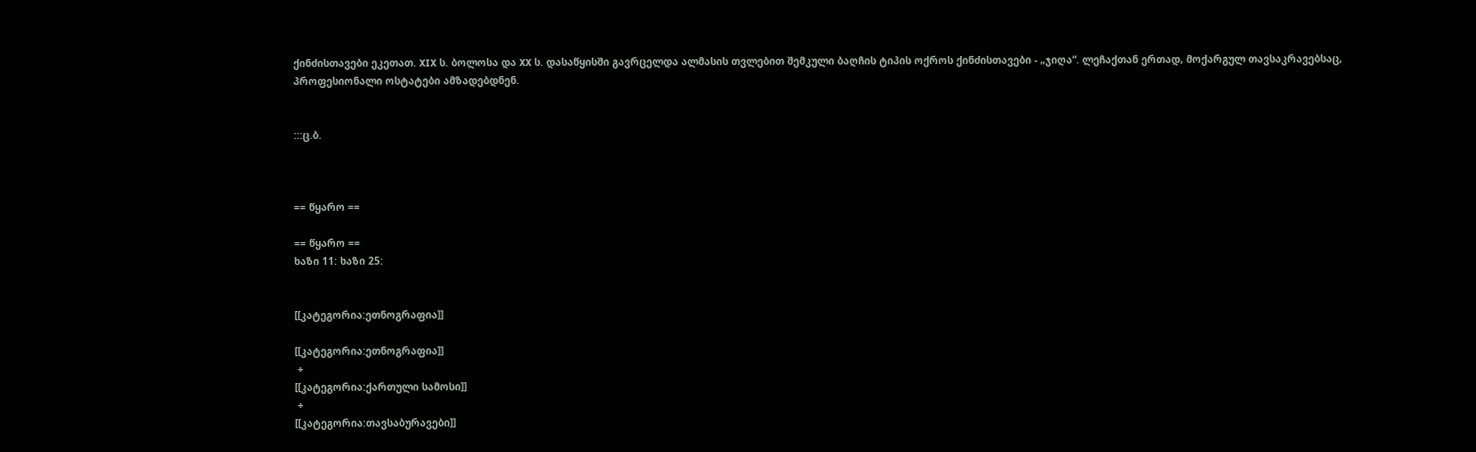ქინძისთავები ეკეთათ. XIX ს. ბოლოსა და XX ს. დასაწყისში გავრცელდა ალმასის თვლებით შემკული ბაღჩის ტიპის ოქროს ქინძისთავები - „ჯიღა“. ლეჩაქთან ერთად, მოქარგულ თავსაკრავებსაც, პროფესიონალი ოსტატები ამზადებდნენ.


:::ც.ბ.



== წყარო ==

== წყარო ==
ხაზი 11: ხაზი 25:


[[კატეგორია:ეთნოგრაფია]]

[[კატეგორია:ეთნოგრაფია]]
 +
[[კატეგორია:ქართული სამოსი]]
 +
[[კატეგორია:თავსაბურავები]]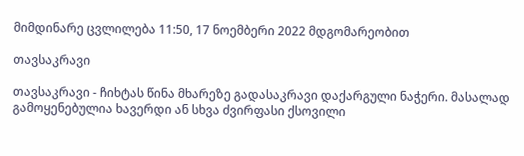მიმდინარე ცვლილება 11:50, 17 ნოემბერი 2022 მდგომარეობით

თავსაკრავი

თავსაკრავი - ჩიხტას წინა მხარეზე გადასაკრავი დაქარგული ნაჭერი. მასალად გამოყენებულია ხავერდი ან სხვა ძვირფასი ქსოვილი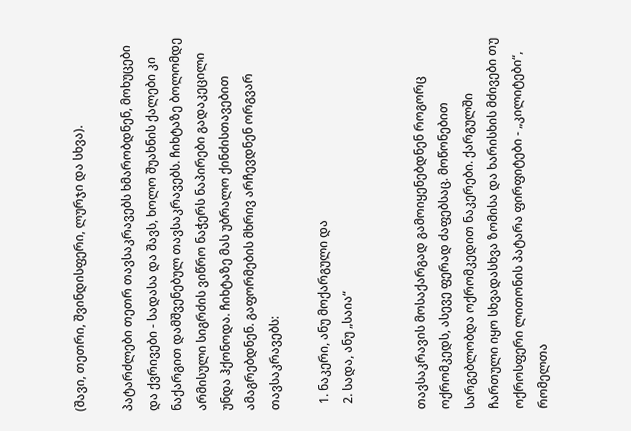(შავი, თეთრი, შვინდისფერი, ლურჯი და სხვა).

პატარძლები თეთრ თავსაკრავებს ხმარობდნენ, მოხუცები და ქვრივები - სადასა და შავს, ხოლო შუახნის ქალები კი ნაქარგით დამშვენებულ თავსაკრავებს. ჩიხტაზე ბოლომდე არმისული სიგრძის ვიწრო ნაჭერს ნაპირები გადაკეცილი უნდა ჰქონოდა. ჩიხტაზე მას უბრალო ქინძისთავებით ამაგრებდნენ. გაფორმების მხრივ არჩევდნენ ორგვარ თავსაკრავებს:

  1. ნაკერი, ანუ მოქარგული და
  2. სადა, ანუ „საია“


თავსაკრავის მოსაქარგად გამოიყენებდნენ როგორც ოქრომკედს, ასევე ფერად ძაფებსაც. მოწონებით სარგებლობდა ოქრომკედით ნაკერები. ქარგულში ჩართული იყო სხვადასხვა ზომისა და ხარისხის მძივები თუ ოქროსფერი ლითონის პატარა ფირფიტები - „კილიტები“, რომელთა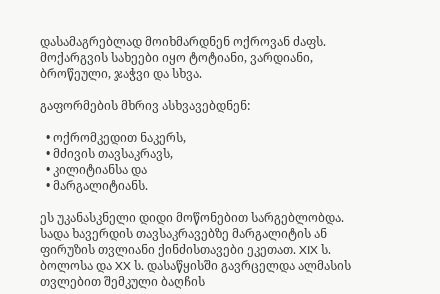დასამაგრებლად მოიხმარდნენ ოქროვან ძაფს. მოქარგვის სახეები იყო ტოტიანი, ვარდიანი, ბროწეული, ჯაჭვი და სხვა.

გაფორმების მხრივ ასხვავებდნენ:

  • ოქრომკედით ნაკერს,
  • მძივის თავსაკრავს,
  • კილიტიანსა და
  • მარგალიტიანს.

ეს უკანასკნელი დიდი მოწონებით სარგებლობდა. სადა ხავერდის თავსაკრავებზე მარგალიტის ან ფირუზის თვლიანი ქინძისთავები ეკეთათ. XIX ს. ბოლოსა და XX ს. დასაწყისში გავრცელდა ალმასის თვლებით შემკული ბაღჩის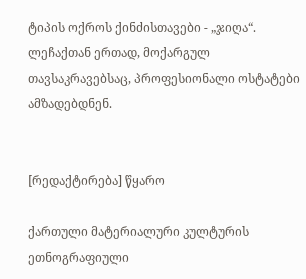ტიპის ოქროს ქინძისთავები - „ჯიღა“. ლეჩაქთან ერთად, მოქარგულ თავსაკრავებსაც, პროფესიონალი ოსტატები ამზადებდნენ.


[რედაქტირება] წყარო

ქართული მატერიალური კულტურის ეთნოგრაფიული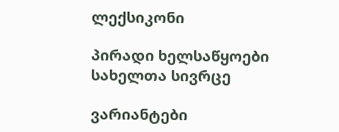ლექსიკონი

პირადი ხელსაწყოები
სახელთა სივრცე

ვარიანტები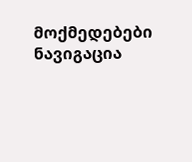მოქმედებები
ნავიგაცია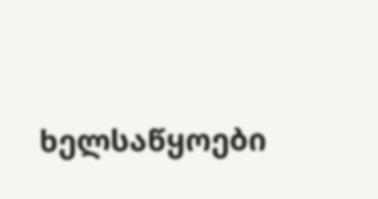ხელსაწყოები